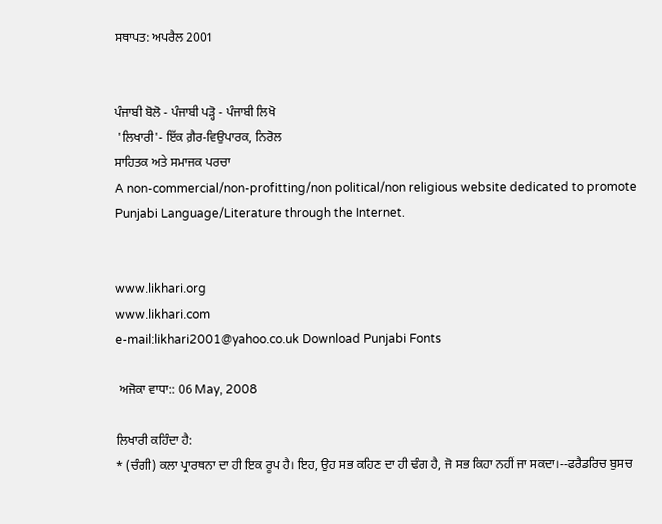ਸਥਾਪਤ: ਅਪਰੈਲ 2001


ਪੰਜਾਬੀ ਬੋਲੋ - ਪੰਜਾਬੀ ਪੜ੍ਹੋ - ਪੰਜਾਬੀ ਲਿਖੋ
 'ਲਿਖਾਰੀ'- ਇੱਕ ਗ਼ੈਰ-ਵਿਉਪਾਰਕ, ਨਿਰੋਲ
ਸਾਹਿਤਕ ਅਤੇ ਸਮਾਜਕ ਪਰਚਾ
A non-commercial/non-profitting/non political/non religious website dedicated to promote Punjabi Language/Literature through the Internet.


www.likhari.org
www.likhari.com
e-mail:likhari2001@yahoo.co.uk Download Punjabi Fonts

 ਅਜੋਕਾ ਵਾਧਾ:: 06 May, 2008

ਲਿਖਾਰੀ ਕਹਿੰਦਾ ਹੈ:
* (ਚੰਗੀ) ਕਲਾ ਪ੍ਰਾਰਥਨਾ ਦਾ ਹੀ ਇਕ ਰੂਪ ਹੈ। ਇਹ, ਉਹ ਸਭ ਕਹਿਣ ਦਾ ਹੀ ਢੰਗ ਹੈ, ਜੋ ਸਭ ਕਿਹਾ ਨਹੀਂ ਜਾ ਸਕਦਾ।--ਫਰੈਡਰਿਚ ਬੁਸਚ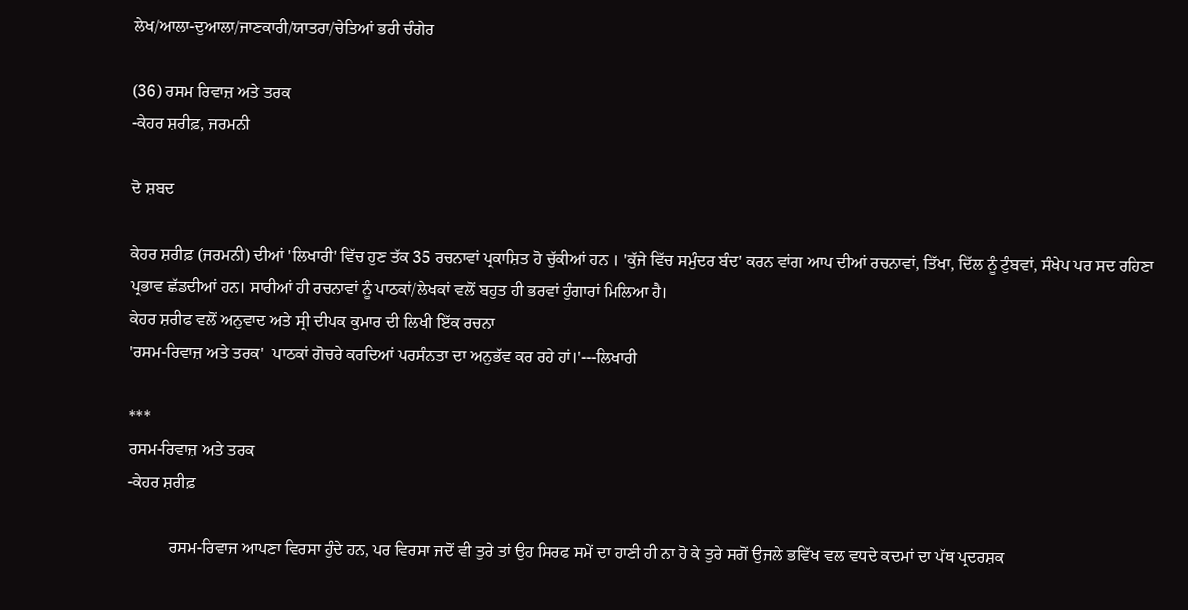ਲੇਖ/ਆਲਾ-ਦੁਆਲਾ/ਜਾਣਕਾਰੀ/ਯਾਤਰਾ/ਚੇਤਿਆਂ ਭਰੀ ਚੰਗੇਰ

(36) ਰਸਮ ਰਿਵਾਜ਼ ਅਤੇ ਤਰਕ
-ਕੇਹਰ ਸ਼ਰੀਫ਼, ਜਰਮਨੀ

ਦੋ ਸ਼ਬਦ

ਕੇਹਰ ਸ਼ਰੀਫ਼ (ਜਰਮਨੀ) ਦੀਆਂ 'ਲਿਖਾਰੀ' ਵਿੱਚ ਹੁਣ ਤੱਕ 35 ਰਚਨਾਵਾਂ ਪ੍ਰਕਾਸ਼ਿਤ ਹੋ ਚੁੱਕੀਆਂ ਹਨ । 'ਕੁੱਜੇ ਵਿੱਚ ਸਮੁੰਦਰ ਬੰਦ' ਕਰਨ ਵਾਂਗ ਆਪ ਦੀਆਂ ਰਚਨਾਵਾਂ, ਤਿੱਖਾ, ਦਿੱਲ ਨੂੰ ਟੁੰਬਵਾਂ, ਸੰਖੇਪ ਪਰ ਸਦ ਰਹਿਣਾ ਪ੍ਰਭਾਵ ਛੱਡਦੀਆਂ ਹਨ। ਸਾਰੀਆਂ ਹੀ ਰਚਨਾਵਾਂ ਨੂੰ ਪਾਠਕਾਂ/ਲੇਖਕਾਂ ਵਲੋਂ ਬਹੁਤ ਹੀ ਭਰਵਾਂ ਹੁੰਗਾਰਾਂ ਮਿਲਿਆ ਹੈ।
ਕੇਹਰ ਸ਼ਰੀਫ ਵਲੋਂ ਅਨੁਵਾਦ ਅਤੇ ਸ੍ਰੀ ਦੀਪਕ ਕੁਮਾਰ ਦੀ ਲਿਖੀ ਇੱਕ ਰਚਨਾ
'ਰਸਮ-ਰਿਵਾਜ਼ ਅਤੇ ਤਰਕ'  ਪਾਠਕਾਂ ਗੋਚਰੇ ਕਰਦਿਆਂ ਪਰਸੰਨਤਾ ਦਾ ਅਨੁਭੱਵ ਕਰ ਰਹੇ ਹਾਂ।'---ਲਿਖਾਰੀ

***
ਰਸਮ-ਰਿਵਾਜ਼ ਅਤੇ ਤਰਕ
-ਕੇਹਰ ਸ਼ਰੀਫ਼

          ਰਸਮ-ਰਿਵਾਜ ਆਪਣਾ ਵਿਰਸਾ ਹੁੰਦੇ ਹਨ, ਪਰ ਵਿਰਸਾ ਜਦੋਂ ਵੀ ਤੁਰੇ ਤਾਂ ਉਹ ਸਿਰਫ ਸਮੇਂ ਦਾ ਹਾਣੀ ਹੀ ਨਾ ਹੋ ਕੇ ਤੁਰੇ ਸਗੋਂ ਉਜਲੇ ਭਵਿੱਖ ਵਲ ਵਧਦੇ ਕਦਮਾਂ ਦਾ ਪੱਥ ਪ੍ਰਦਰਸ਼ਕ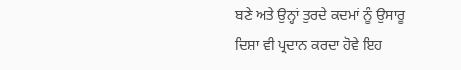ਬਣੇ ਅਤੇ ਉਨ੍ਹਾਂ ਤੁਰਦੇ ਕਦਮਾਂ ਨੂੰ ਉਸਾਰੂ ਦਿਸ਼ਾ ਵੀ ਪ੍ਰਦਾਨ ਕਰਦਾ ਹੋਵੇ ਇਹ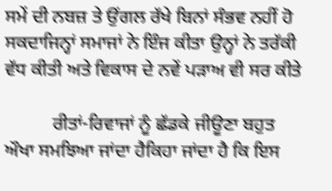ਸਮੇਂ ਦੀ ਨਬਜ਼ ਤੇ ਉਂਗਲ ਰੱਖੇ ਬਿਨਾਂ ਸੰਭਵ ਨਹੀਂ ਹੋ ਸਕਦਾਜਿਨ੍ਹਾਂ ਸਮਾਜਾਂ ਨੇ ਇੰਜ ਕੀਤਾ ਉਨ੍ਹਾਂ ਨੇ ਤਰੱਕੀ ਵੱਧ ਕੀਤੀ ਅਤੇ ਵਿਕਾਸ ਦੇ ਨਵੇਂ ਪੜਾਅ ਵੀ ਸਰ ਕੀਤੇ

          ਰੀਤਾਂ-ਰਿਵਾਜਾਂ ਨੂੰ ਛੱਡਕੇ ਜੀਊਣਾ ਬਹੁਤ ਔਖਾ ਸਮਝਿਆ ਜਾਂਦਾ ਹੈਕਿਹਾ ਜਾਂਦਾ ਹੈ ਕਿ ਇਸ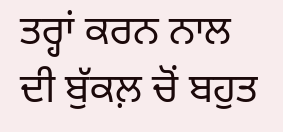ਤਰ੍ਹਾਂ ਕਰਨ ਨਾਲ ਦੀ ਬੁੱਕਲ਼ ਚੋਂ ਬਹੁਤ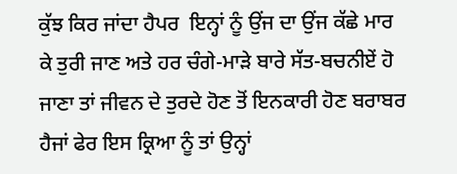ਕੁੱਝ ਕਿਰ ਜਾਂਦਾ ਹੈਪਰ  ਇਨ੍ਹਾਂ ਨੂੰ ਉਂਜ ਦਾ ਉਂਜ ਕੱਛੇ ਮਾਰ ਕੇ ਤੁਰੀ ਜਾਣ ਅਤੇ ਹਰ ਚੰਗੇ-ਮਾੜੇ ਬਾਰੇ ਸੱਤ-ਬਚਨੀਏਂ ਹੋ ਜਾਣਾ ਤਾਂ ਜੀਵਨ ਦੇ ਤੁਰਦੇ ਹੋਣ ਤੋਂ ਇਨਕਾਰੀ ਹੋਣ ਬਰਾਬਰ ਹੈਜਾਂ ਫੇਰ ਇਸ ਕ੍ਰਿਆ ਨੂੰ ਤਾਂ ਉਨ੍ਹਾਂ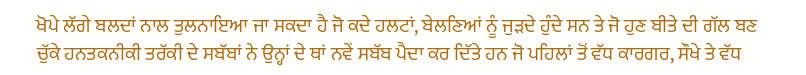ਖੋਪੇ ਲੱਗੇ ਬਲਦਾਂ ਨਾਲ ਤੁਲਨਾਇਆ ਜਾ ਸਕਦਾ ਹੈ ਜੋ ਕਦੇ ਹਲਟਾਂ, ਬੇਲਣਿਆਂ ਨੂੰ ਜੁੜਦੇ ਹੁੰਦੇ ਸਨ ਤੇ ਜੋ ਹੁਣ ਬੀਤੇ ਦੀ ਗੱਲ ਬਣ ਚੁੱਕੇ ਹਨਤਕਨੀਕੀ ਤਰੱਕੀ ਦੇ ਸਬੱਬਾਂ ਨੇ ਉਨ੍ਹਾਂ ਦੇ ਥਾਂ ਨਵੇਂ ਸਬੱਬ ਪੈਦਾ ਕਰ ਦਿੱਤੇ ਹਨ ਜੋ ਪਹਿਲਾਂ ਤੋਂ ਵੱਧ ਕਾਰਗਰ, ਸੌਖੇ ਤੇ ਵੱਧ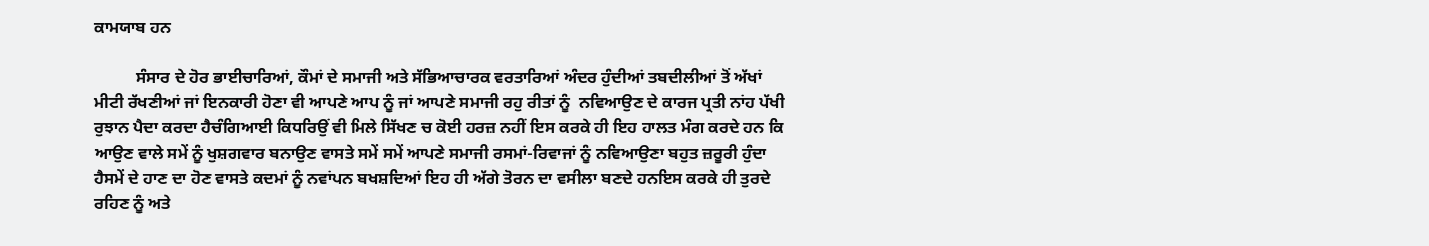ਕਾਮਯਾਬ ਹਨ

          ਸੰਸਾਰ ਦੇ ਹੋਰ ਭਾਈਚਾਰਿਆਂ, ਕੌਮਾਂ ਦੇ ਸਮਾਜੀ ਅਤੇ ਸੱਭਿਆਚਾਰਕ ਵਰਤਾਰਿਆਂ ਅੰਦਰ ਹੁੰਦੀਆਂ ਤਬਦੀਲੀਆਂ ਤੋਂ ਅੱਖਾਂ ਮੀਟੀ ਰੱਖਣੀਆਂ ਜਾਂ ਇਨਕਾਰੀ ਹੋਣਾ ਵੀ ਆਪਣੇ ਆਪ ਨੂੰ ਜਾਂ ਆਪਣੇ ਸਮਾਜੀ ਰਹੁ ਰੀਤਾਂ ਨੂੰ  ਨਵਿਆਉਣ ਦੇ ਕਾਰਜ ਪ੍ਰਤੀ ਨਾਂਹ ਪੱਖੀ ਰੁਝਾਨ ਪੈਦਾ ਕਰਦਾ ਹੈਚੰਗਿਆਈ ਕਿਧਰਿਉਂ ਵੀ ਮਿਲੇ ਸਿੱਖਣ ਚ ਕੋਈ ਹਰਜ਼ ਨਹੀਂ ਇਸ ਕਰਕੇ ਹੀ ਇਹ ਹਾਲਤ ਮੰਗ ਕਰਦੇ ਹਨ ਕਿ ਆਉਣ ਵਾਲੇ ਸਮੇਂ ਨੂੰ ਖੁਸ਼ਗਵਾਰ ਬਨਾਉਣ ਵਾਸਤੇ ਸਮੇਂ ਸਮੇਂ ਆਪਣੇ ਸਮਾਜੀ ਰਸਮਾਂ-ਰਿਵਾਜਾਂ ਨੂੰ ਨਵਿਆਉਣਾ ਬਹੁਤ ਜ਼ਰੂਰੀ ਹੁੰਦਾ ਹੈਸਮੇਂ ਦੇ ਹਾਣ ਦਾ ਹੋਣ ਵਾਸਤੇ ਕਦਮਾਂ ਨੂੰ ਨਵਾਂਪਨ ਬਖਸ਼ਦਿਆਂ ਇਹ ਹੀ ਅੱਗੇ ਤੋਰਨ ਦਾ ਵਸੀਲਾ ਬਣਦੇ ਹਨਇਸ ਕਰਕੇ ਹੀ ਤੁਰਦੇ ਰਹਿਣ ਨੂੰ ਅਤੇ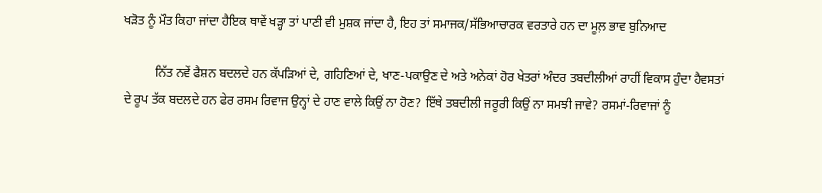ਖੜੋਤ ਨੂੰ ਮੌਤ ਕਿਹਾ ਜਾਂਦਾ ਹੈਇਕ ਥਾਵੇਂ ਖੜ੍ਹਾ ਤਾਂ ਪਾਣੀ ਵੀ ਮੁਸ਼ਕ ਜਾਂਦਾ ਹੈ, ਇਹ ਤਾਂ ਸਮਾਜਕ/ਸੱਭਿਆਚਾਰਕ ਵਰਤਾਰੇ ਹਨ ਦਾ ਮੂਲ਼ ਭਾਵ ਬੁਨਿਆਦ

          ਨਿੱਤ ਨਵੇਂ ਫੈਸ਼ਨ ਬਦਲਦੇ ਹਨ ਕੱਪੜਿਆਂ ਦੇ, ਗਹਿਣਿਆਂ ਦੇ, ਖਾਣ-ਪਕਾਉਣ ਦੇ ਅਤੇ ਅਨੇਕਾਂ ਹੋਰ ਖੇਤਰਾਂ ਅੰਦਰ ਤਬਦੀਲੀਆਂ ਰਾਹੀਂ ਵਿਕਾਸ ਹੁੰਦਾ ਹੈਵਸਤਾਂ ਦੇ ਰੂਪ ਤੱਕ ਬਦਲਦੇ ਹਨ ਫੇਰ ਰਸਮ ਰਿਵਾਜ ਉਨ੍ਹਾਂ ਦੇ ਹਾਣ ਵਾਲੇ ਕਿਉਂ ਨਾ ਹੋਣ? ਇੱਥੇ ਤਬਦੀਲੀ ਜਰੂਰੀ ਕਿਉਂ ਨਾ ਸਮਝੀ ਜਾਵੇ? ਰਸਮਾਂ-ਰਿਵਾਜਾਂ ਨੂੰ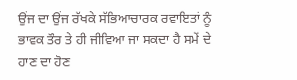ਉਂਜ ਦਾ ਉਂਜ ਰੱਖਕੇ ਸੱਭਿਆਚਾਰਕ ਰਵਾਇਤਾਂ ਨੂੰ ਭਾਵਕ ਤੌਰ ਤੇ ਹੀ ਜੀਵਿਆ ਜਾ ਸਕਦਾ ਹੈ ਸਮੇਂ ਦੇ ਹਾਣ ਦਾ ਹੋਣ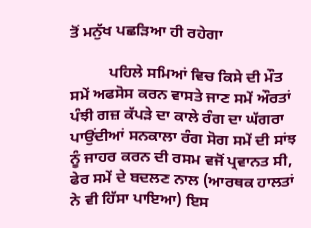ਤੋਂ ਮਨੁੱਖ ਪਛੜਿਆ ਹੀ ਰਹੇਗਾ

          ਪਹਿਲੇ ਸਮਿਆਂ ਵਿਚ ਕਿਸੇ ਦੀ ਮੌਤ ਸਮੇਂ ਅਫਸੋਸ ਕਰਨ ਵਾਸਤੇ ਜਾਣ ਸਮੇਂ ਔਰਤਾਂ ਪੰਝੀ ਗਜ਼ ਕੱਪੜੇ ਦਾ ਕਾਲੇ ਰੰਗ ਦਾ ਘੱਗਰਾ ਪਾਉਂਦੀਆਂ ਸਨਕਾਲਾ ਰੰਗ ਸੋਗ ਸਮੇਂ ਦੀ ਸਾਂਝ ਨੂੰ ਜਾਹਰ ਕਰਨ ਦੀ ਰਸਮ ਵਜੋਂ ਪ੍ਰਵਾਨਤ ਸੀ, ਫੇਰ ਸਮੇਂ ਦੇ ਬਦਲਣ ਨਾਲ (ਆਰਥਕ ਹਾਲਤਾਂ ਨੇ ਵੀ ਹਿੱਸਾ ਪਾਇਆ) ਇਸ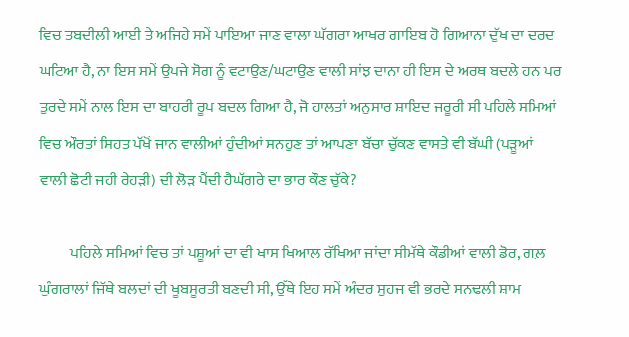ਵਿਚ ਤਬਦੀਲੀ ਆਈ ਤੇ ਅਜਿਹੇ ਸਮੇਂ ਪਾਇਆ ਜਾਣ ਵਾਲਾ ਘੱਗਰਾ ਆਖਰ ਗਾਇਬ ਹੋ ਗਿਆਨਾ ਦੁੱਖ ਦਾ ਦਰਦ ਘਟਿਆ ਹੈ, ਨਾ ਇਸ ਸਮੇਂ ਉਪਜੇ ਸੋਗ ਨੂੰ ਵਟਾਉਣ/ਘਟਾਉਣ ਵਾਲੀ ਸਾਂਝ ਦਾਨਾ ਹੀ ਇਸ ਦੇ ਅਰਥ ਬਦਲੇ ਹਨ ਪਰ ਤੁਰਦੇ ਸਮੇਂ ਨਾਲ ਇਸ ਦਾ ਬਾਹਰੀ ਰੂਪ ਬਦਲ ਗਿਆ ਹੈ, ਜੋ ਹਾਲਤਾਂ ਅਨੁਸਾਰ ਸ਼ਾਇਦ ਜਰੂਰੀ ਸੀ ਪਹਿਲੇ ਸਮਿਆਂ ਵਿਚ ਔਰਤਾਂ ਸਿਹਤ ਪੱਖੋਂ ਜਾਨ ਵਾਲੀਆਂ ਹੁੰਦੀਆਂ ਸਨਹੁਣ ਤਾਂ ਆਪਣਾ ਬੱਚਾ ਚੁੱਕਣ ਵਾਸਤੇ ਵੀ ਬੱਘੀ (ਪੜੂਆਂ ਵਾਲੀ ਛੋਟੀ ਜਹੀ ਰੇਹੜੀ) ਦੀ ਲੋੜ ਪੈਂਦੀ ਹੈਘੱਗਰੇ ਦਾ ਭਾਰ ਕੌਣ ਚੁੱਕੇ?

          ਪਹਿਲੇ ਸਮਿਆਂ ਵਿਚ ਤਾਂ ਪਸ਼ੂਆਂ ਦਾ ਵੀ ਖਾਸ ਖਿਆਲ ਰੱਖਿਆ ਜਾਂਦਾ ਸੀਮੱਥੇ ਕੌਡੀਆਂ ਵਾਲੀ ਡੋਰ, ਗਲ਼ ਘੁੰਗਰਾਲਾਂ ਜਿੱਥੇ ਬਲਦਾਂ ਦੀ ਖੂਬਸੂਰਤੀ ਬਣਦੀ ਸੀ, ਉੱਥੇ ਇਹ ਸਮੇਂ ਅੰਦਰ ਸੁਹਜ ਵੀ ਭਰਦੇ ਸਨਢਲੀ ਸ਼ਾਮ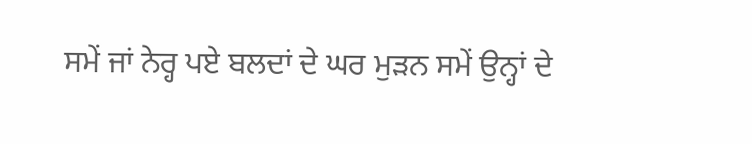ਸਮੇਂ ਜਾਂ ਨੇਰ੍ਹ ਪਏ ਬਲਦਾਂ ਦੇ ਘਰ ਮੁੜਨ ਸਮੇਂ ਉਨ੍ਹਾਂ ਦੇ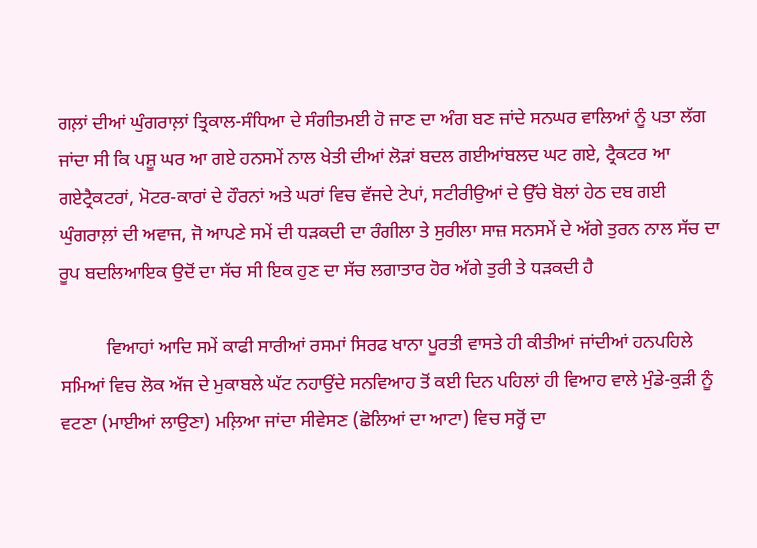ਗਲ਼ਾਂ ਦੀਆਂ ਘੁੰਗਰਾਲ਼ਾਂ ਤ੍ਰਿਕਾਲ-ਸੰਧਿਆ ਦੇ ਸੰਗੀਤਮਈ ਹੋ ਜਾਣ ਦਾ ਅੰਗ ਬਣ ਜਾਂਦੇ ਸਨਘਰ ਵਾਲਿਆਂ ਨੂੰ ਪਤਾ ਲੱਗ ਜਾਂਦਾ ਸੀ ਕਿ ਪਸ਼ੂ ਘਰ ਆ ਗਏ ਹਨਸਮੇਂ ਨਾਲ ਖੇਤੀ ਦੀਆਂ ਲੋੜਾਂ ਬਦਲ ਗਈਆਂਬਲਦ ਘਟ ਗਏ, ਟ੍ਰੈਕਟਰ ਆ ਗਏਟ੍ਰੈਕਟਰਾਂ, ਮੋਟਰ-ਕਾਰਾਂ ਦੇ ਹੌਰਨਾਂ ਅਤੇ ਘਰਾਂ ਵਿਚ ਵੱਜਦੇ ਟੇਪਾਂ, ਸਟੀਰੀਉਆਂ ਦੇ ਉੱਚੇ ਬੋਲਾਂ ਹੇਠ ਦਬ ਗਈ ਘੁੰਗਰਾਲ਼ਾਂ ਦੀ ਅਵਾਜ, ਜੋ ਆਪਣੇ ਸਮੇਂ ਦੀ ਧੜਕਦੀ ਦਾ ਰੰਗੀਲਾ ਤੇ ਸੁਰੀਲਾ ਸਾਜ਼ ਸਨਸਮੇਂ ਦੇ ਅੱਗੇ ਤੁਰਨ ਨਾਲ ਸੱਚ ਦਾ ਰੂਪ ਬਦਲਿਆਇਕ ਉਦੋਂ ਦਾ ਸੱਚ ਸੀ ਇਕ ਹੁਣ ਦਾ ਸੱਚ ਲਗਾਤਾਰ ਹੋਰ ਅੱਗੇ ਤੁਰੀ ਤੇ ਧੜਕਦੀ ਹੈ

          ਵਿਆਹਾਂ ਆਦਿ ਸਮੇਂ ਕਾਫੀ ਸਾਰੀਆਂ ਰਸਮਾਂ ਸਿਰਫ ਖਾਨਾ ਪੂਰਤੀ ਵਾਸਤੇ ਹੀ ਕੀਤੀਆਂ ਜਾਂਦੀਆਂ ਹਨਪਹਿਲੇ ਸਮਿਆਂ ਵਿਚ ਲੋਕ ਅੱਜ ਦੇ ਮੁਕਾਬਲੇ ਘੱਟ ਨਹਾਉਂਦੇ ਸਨਵਿਆਹ ਤੋਂ ਕਈ ਦਿਨ ਪਹਿਲਾਂ ਹੀ ਵਿਆਹ ਵਾਲੇ ਮੁੰਡੇ-ਕੁੜੀ ਨੂੰ ਵਟਣਾ (ਮਾਈਆਂ ਲਾਉਣਾ) ਮਲ਼ਿਆ ਜਾਂਦਾ ਸੀਵੇਸਣ (ਛੋਲਿਆਂ ਦਾ ਆਟਾ) ਵਿਚ ਸਰ੍ਹੋਂ ਦਾ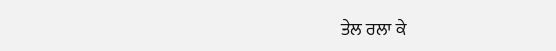ਤੇਲ ਰਲਾ ਕੇ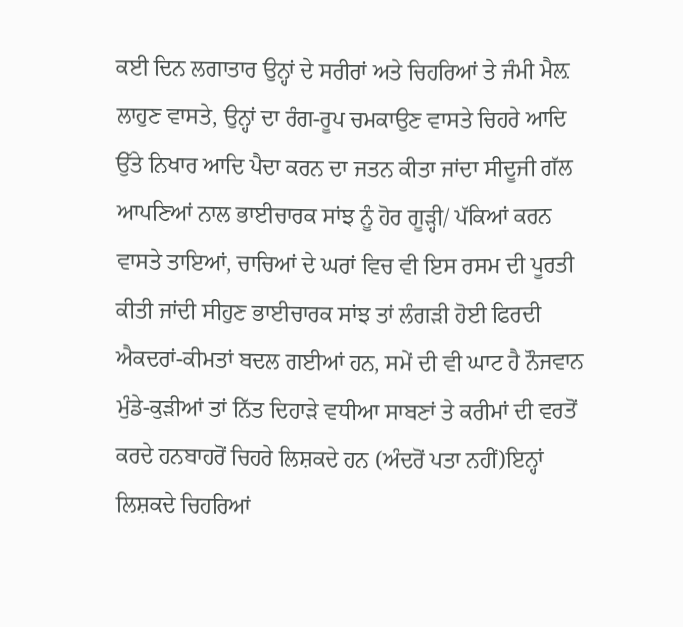ਕਈ ਦਿਨ ਲਗਾਤਾਰ ਉਨ੍ਹਾਂ ਦੇ ਸਰੀਰਾਂ ਅਤੇ ਚਿਹਰਿਆਂ ਤੇ ਜੰਮੀ ਮੈਲ਼ ਲਾਹੁਣ ਵਾਸਤੇ, ਉਨ੍ਹਾਂ ਦਾ ਰੰਗ-ਰੂਪ ਚਮਕਾਉਣ ਵਾਸਤੇ ਚਿਹਰੇ ਆਦਿ ਉੱਤੇ ਨਿਖਾਰ ਆਦਿ ਪੈਦਾ ਕਰਨ ਦਾ ਜਤਨ ਕੀਤਾ ਜਾਂਦਾ ਸੀਦੂਜੀ ਗੱਲ ਆਪਣਿਆਂ ਨਾਲ ਭਾਈਚਾਰਕ ਸਾਂਝ ਨੂੰ ਹੋਰ ਗੂੜ੍ਹੀ/ ਪੱਕਿਆਂ ਕਰਨ ਵਾਸਤੇ ਤਾਇਆਂ, ਚਾਚਿਆਂ ਦੇ ਘਰਾਂ ਵਿਚ ਵੀ ਇਸ ਰਸਮ ਦੀ ਪੂਰਤੀ ਕੀਤੀ ਜਾਂਦੀ ਸੀਹੁਣ ਭਾਈਚਾਰਕ ਸਾਂਝ ਤਾਂ ਲੰਗੜੀ ਹੋਈ ਫਿਰਦੀ ਐਕਦਰਾਂ-ਕੀਮਤਾਂ ਬਦਲ ਗਈਆਂ ਹਨ, ਸਮੇਂ ਦੀ ਵੀ ਘਾਟ ਹੈ ਨੌਜਵਾਨ ਮੁੰਡੇ-ਕੁੜੀਆਂ ਤਾਂ ਨਿੱਤ ਦਿਹਾੜੇ ਵਧੀਆ ਸਾਬਣਾਂ ਤੇ ਕਰੀਮਾਂ ਦੀ ਵਰਤੋਂ ਕਰਦੇ ਹਨਬਾਹਰੋਂ ਚਿਹਰੇ ਲਿਸ਼ਕਦੇ ਹਨ (ਅੰਦਰੋਂ ਪਤਾ ਨਹੀਂ)ਇਨ੍ਹਾਂ ਲਿਸ਼ਕਦੇ ਚਿਹਰਿਆਂ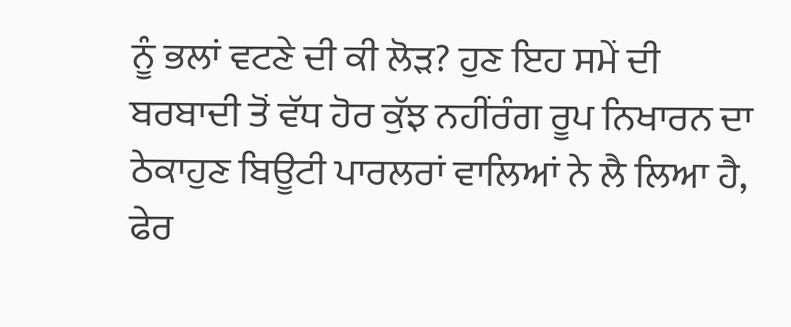ਨੂੰ ਭਲਾਂ ਵਟਣੇ ਦੀ ਕੀ ਲੋੜ? ਹੁਣ ਇਹ ਸਮੇਂ ਦੀ ਬਰਬਾਦੀ ਤੋਂ ਵੱਧ ਹੋਰ ਕੁੱਝ ਨਹੀਂਰੰਗ ਰੂਪ ਨਿਖਾਰਨ ਦਾ ਠੇਕਾਹੁਣ ਬਿਊਟੀ ਪਾਰਲਰਾਂ ਵਾਲਿਆਂ ਨੇ ਲੈ ਲਿਆ ਹੈ, ਫੇਰ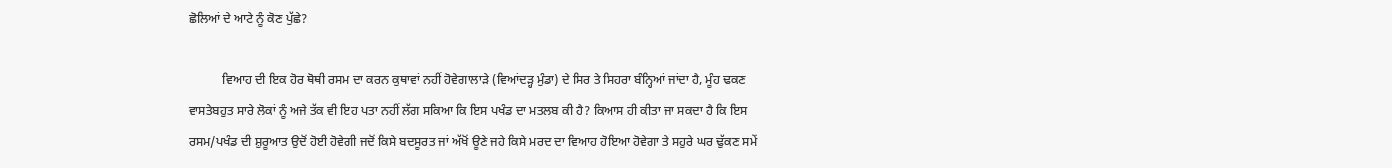ਛੋਲਿਆਂ ਦੇ ਆਟੇ ਨੂੰ ਕੋਣ ਪੁੱਛੇ?

           ਵਿਆਹ ਦੀ ਇਕ ਹੋਰ ਥੋਥੀ ਰਸਮ ਦਾ ਕਰਨ ਕੁਥਾਵਾਂ ਨਹੀਂ ਹੋਵੇਗਾਲਾੜੇ (ਵਿਆਂਦੜ੍ਹ ਮੁੰਡਾ) ਦੇ ਸਿਰ ਤੇ ਸਿਹਰਾ ਬੰਨ੍ਹਿਆਂ ਜਾਂਦਾ ਹੈ, ਮੂੰਹ ਢਕਣ ਵਾਸਤੇਬਹੁਤ ਸਾਰੇ ਲੋਕਾਂ ਨੂੰ ਅਜੇ ਤੱਕ ਵੀ ਇਹ ਪਤਾ ਨਹੀਂ ਲੱਗ ਸਕਿਆ ਕਿ ਇਸ ਪਖੰਡ ਦਾ ਮਤਲਬ ਕੀ ਹੈ? ਕਿਆਸ ਹੀ ਕੀਤਾ ਜਾ ਸਕਦਾ ਹੈ ਕਿ ਇਸ ਰਸਮ/ਪਖੰਡ ਦੀ ਸ਼ੁਰੂਆਤ ਉਦੋਂ ਹੋਈ ਹੋਵੇਗੀ ਜਦੋਂ ਕਿਸੇ ਬਦਸੂਰਤ ਜਾਂ ਅੱਖੋਂ ਊਣੇ ਜਹੇ ਕਿਸੇ ਮਰਦ ਦਾ ਵਿਆਹ ਹੋਇਆ ਹੋਵੇਗਾ ਤੇ ਸਹੁਰੇ ਘਰ ਢੁੱਕਣ ਸਮੇਂ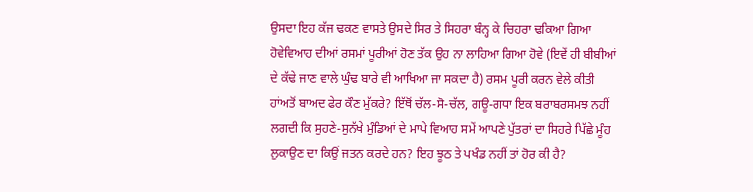ਉਸਦਾ ਇਹ ਕੱਜ ਢਕਣ ਵਾਸਤੇ ਉਸਦੇ ਸਿਰ ਤੇ ਸਿਹਰਾ ਬੰਨ੍ਹ ਕੇ ਚਿਹਰਾ ਢਕਿਆ ਗਿਆ ਹੋਵੇਵਿਆਹ ਦੀਆਂ ਰਸਮਾਂ ਪੂਰੀਆਂ ਹੋਣ ਤੱਕ ਉਹ ਨਾ ਲਾਹਿਆ ਗਿਆ ਹੋਵੇ (ਇਵੇਂ ਹੀ ਬੀਬੀਆਂ ਦੇ ਕੱਢੇ ਜਾਣ ਵਾਲੇ ਘੁੰਢ ਬਾਰੇ ਵੀ ਆਖਿਆ ਜਾ ਸਕਦਾ ਹੈ) ਰਸਮ ਪੂਰੀ ਕਰਨ ਵੇਲੇ ਕੀਤੀ ਹਾਂਅਤੋਂ ਬਾਅਦ ਫੇਰ ਕੌਣ ਮੁੱਕਰੇ? ਇੱਥੋਂ ਚੱਲ-ਸੋ-ਚੱਲ, ਗਊ-ਗਧਾ ਇਕ ਬਰਾਬਰਸਮਝ ਨਹੀਂ ਲਗਦੀ ਕਿ ਸੁਹਣੇ-ਸੁਨੱਖੇ ਮੁੰਡਿਆਂ ਦੇ ਮਾਪੇ ਵਿਆਹ ਸਮੇਂ ਆਪਣੇ ਪੁੱਤਰਾਂ ਦਾ ਸਿਹਰੇ ਪਿੱਛੇ ਮੂੰਹ ਲੁਕਾਉਣ ਦਾ ਕਿਉਂ ਜਤਨ ਕਰਦੇ ਹਨ? ਇਹ ਝੂਠ ਤੇ ਪਖੰਡ ਨਹੀਂ ਤਾਂ ਹੋਰ ਕੀ ਹੈ?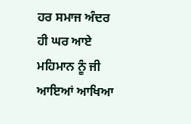ਹਰ ਸਮਾਜ ਅੰਦਰ ਹੀ ਘਰ ਆਏ ਮਹਿਮਾਨ ਨੂੰ ਜੀ ਆਇਆਂ ਆਖਿਆ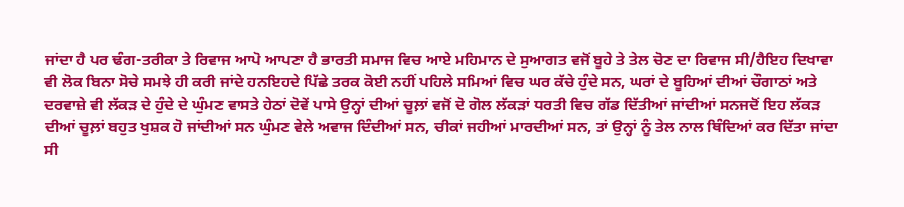ਜਾਂਦਾ ਹੈ ਪਰ ਢੰਗ-ਤਰੀਕਾ ਤੇ ਰਿਵਾਜ ਆਪੋ ਆਪਣਾ ਹੈ ਭਾਰਤੀ ਸਮਾਜ ਵਿਚ ਆਏ ਮਹਿਮਾਨ ਦੇ ਸੁਆਗਤ ਵਜੋਂ ਬੂਹੇ ਤੇ ਤੇਲ ਚੋਣ ਦਾ ਰਿਵਾਜ ਸੀ/ਹੈਇਹ ਦਿਖਾਵਾ ਵੀ ਲੋਕ ਬਿਨਾ ਸੋਚੇ ਸਮਝੇ ਹੀ ਕਰੀ ਜਾਂਦੇ ਹਨਇਹਦੇ ਪਿੱਛੇ ਤਰਕ ਕੋਈ ਨਹੀਂ ਪਹਿਲੇ ਸਮਿਆਂ ਵਿਚ ਘਰ ਕੱਚੇ ਹੁੰਦੇ ਸਨ, ਘਰਾਂ ਦੇ ਬੂਹਿਆਂ ਦੀਆਂ ਚੌਗਾਠਾਂ ਅਤੇ ਦਰਵਾਜ਼ੇ ਵੀ ਲੱਕੜ ਦੇ ਹੁੰਦੇ ਦੇ ਘੁੰਮਣ ਵਾਸਤੇ ਹੇਠਾਂ ਦੋਵੇਂ ਪਾਸੇ ਉਨ੍ਹਾਂ ਦੀਆਂ ਚੂਲ਼ਾਂ ਵਜੋਂ ਦੋ ਗੋਲ ਲੱਕੜਾਂ ਧਰਤੀ ਵਿਚ ਗੱਡ ਦਿੱਤੀਆਂ ਜਾਂਦੀਆਂ ਸਨਜਦੋਂ ਇਹ ਲੱਕੜ ਦੀਆਂ ਚੂਲ਼ਾਂ ਬਹੁਤ ਖੁਸ਼ਕ ਹੋ ਜਾਂਦੀਆਂ ਸਨ ਘੁੰਮਣ ਵੇਲੇ ਅਵਾਜ ਦਿੰਦੀਆਂ ਸਨ, ਚੀਕਾਂ ਜਹੀਆਂ ਮਾਰਦੀਆਂ ਸਨ, ਤਾਂ ਉਨ੍ਹਾਂ ਨੂੰ ਤੇਲ ਨਾਲ ਥਿੰਦਿਆਂ ਕਰ ਦਿੱਤਾ ਜਾਂਦਾ ਸੀ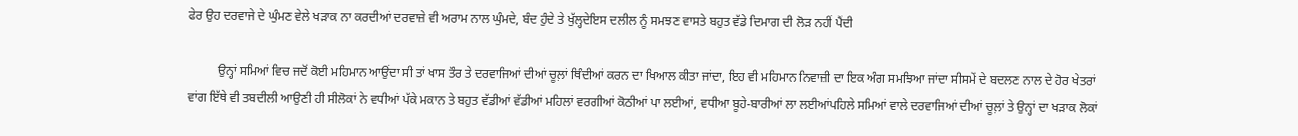ਫੇਰ ਉਹ ਦਰਵਾਜੇ ਦੇ ਘੁੰਮਣ ਵੇਲੇ ਖੜਾਕ ਨਾ ਕਰਦੀਆਂ ਦਰਵਾਜ਼ੇ ਵੀ ਅਰਾਮ ਨਾਲ ਘੁੰਮਦੇ, ਬੰਦ ਹੁੰਦੇ ਤੇ ਖੁੱਲ੍ਹਦੇਇਸ ਦਲੀਲ ਨੂੰ ਸਮਝਣ ਵਾਸਤੇ ਬਹੁਤ ਵੱਡੇ ਦਿਮਾਗ ਦੀ ਲੋੜ ਨਹੀਂ ਪੈਂਦੀ

          ਉਨ੍ਹਾਂ ਸਮਿਆਂ ਵਿਚ ਜਦੋਂ ਕੋਈ ਮਹਿਮਾਨ ਆਉਂਦਾ ਸੀ ਤਾਂ ਖਾਸ ਤੌਰ ਤੇ ਦਰਵਾਜਿਆਂ ਦੀਆਂ ਚੂਲ਼ਾਂ ਥਿੰਦੀਆਂ ਕਰਨ ਦਾ ਖਿਆਲ ਕੀਤਾ ਜਾਂਦਾ, ਇਹ ਵੀ ਮਹਿਮਾਨ ਨਿਵਾਜ਼ੀ ਦਾ ਇਕ ਅੰਗ ਸਮਝਿਆ ਜਾਂਦਾ ਸੀਸਮੇਂ ਦੇ ਬਦਲਣ ਨਾਲ ਦੇ ਹੋਰ ਖੇਤਰਾਂ ਵਾਂਗ ਇੱਥੇ ਵੀ ਤਬਦੀਲੀ ਆਉਣੀ ਹੀ ਸੀਲੋਕਾਂ ਨੇ ਵਧੀਆਂ ਪੱਕੇ ਮਕਾਨ ਤੇ ਬਹੁਤ ਵੱਡੀਆਂ ਵੱਡੀਆਂ ਮਹਿਲਾਂ ਵਰਗੀਆਂ ਕੋਠੀਆਂ ਪਾ ਲਈਆਂ, ਵਧੀਆ ਬੂਹੇ-ਬਾਰੀਆਂ ਲਾ ਲਈਆਂਪਹਿਲੇ ਸਮਿਆਂ ਵਾਲੇ ਦਰਵਾਜਿਆਂ ਦੀਆਂ ਚੂਲ਼ਾਂ ਤੇ ਉਨ੍ਹਾਂ ਦਾ ਖੜਾਕ ਲੋਕਾਂ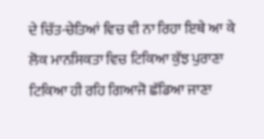ਦੇ ਚਿੱਤ-ਚੇਤਿਆਂ ਵਿਚ ਵੀ ਨਾ ਰਿਹਾ ਇਥੇ ਆ ਕੇ ਲੋਕ ਮਾਨਸਿਕਤਾ ਵਿਚ ਟਿਕਿਆ ਕੁੱਝ ਪੁਰਾਣਾ ਟਿਕਿਆ ਹੀ ਰਹਿ ਗਿਆਜੋ ਛੱਡਿਆ ਜਾਣਾ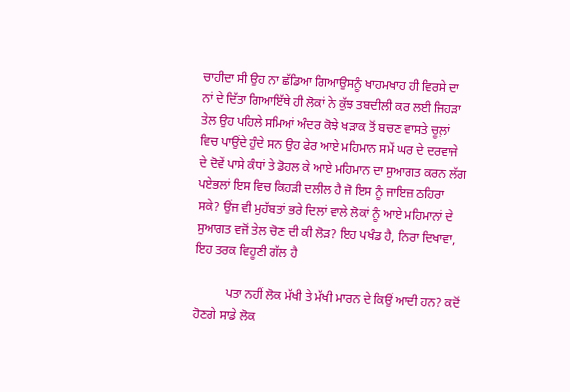ਚਾਹੀਦਾ ਸੀ ਉਹ ਨਾ ਛੱਡਿਆ ਗਿਆਉਸਨੂੰ ਖਾਹਮਖਾਹ ਹੀ ਵਿਰਸੇ ਦਾ ਨਾਂ ਦੇ ਦਿੱਤਾ ਗਿਆਇੱਥੇ ਹੀ ਲੋਕਾਂ ਨੇ ਕੁੱਝ ਤਬਦੀਲੀ ਕਰ ਲਈ ਜਿਹੜਾ ਤੇਲ ਉਹ ਪਹਿਲੇ ਸਮਿਆਂ ਅੰਦਰ ਕੋਝੇ ਖੜਾਕ ਤੋਂ ਬਚਣ ਵਾਸਤੇ ਚੂਲ਼ਾਂ ਵਿਚ ਪਾਉਂਦੇ ਹੁੰਦੇ ਸਨ ਉਹ ਫੇਰ ਆਏ ਮਹਿਮਾਨ ਸਮੇਂ ਘਰ ਦੇ ਦਰਵਾਜੇ ਦੇ ਦੋਵੇਂ ਪਾਸੇ ਕੰਧਾਂ ਤੇ ਡੋਹਲ ਕੇ ਆਏ ਮਹਿਮਾਨ ਦਾ ਸੁਆਗਤ ਕਰਨ ਲੱਗ ਪਏਭਲਾਂ ਇਸ ਵਿਚ ਕਿਹੜੀ ਦਲੀਲ ਹੈ ਜੋ ਇਸ ਨੂੰ ਜਾਇਜ਼ ਠਹਿਰਾ ਸਕੇ? ਉਂਜ ਵੀ ਮੁਹੱਬਤਾਂ ਭਰੇ ਦਿਲਾਂ ਵਾਲੇ ਲੋਕਾਂ ਨੂੰ ਆਏ ਮਹਿਮਾਨਾਂ ਦੇ ਸੁਆਗਤ ਵਜੋਂ ਤੇਲ ਚੋਣ ਦੀ ਕੀ ਲੋੜ? ਇਹ ਪਖੰਡ ਹੈ, ਨਿਰਾ ਦਿਖਾਵਾ, ਇਹ ਤਰਕ ਵਿਹੂਣੀ ਗੱਲ ਹੈ

          ਪਤਾ ਨਹੀਂ ਲੋਕ ਮੱਖੀ ਤੇ ਮੱਖੀ ਮਾਰਨ ਦੇ ਕਿਉਂ ਆਦੀ ਹਨ? ਕਦੋਂ ਹੋਣਗੇ ਸਾਡੇ ਲੋਕ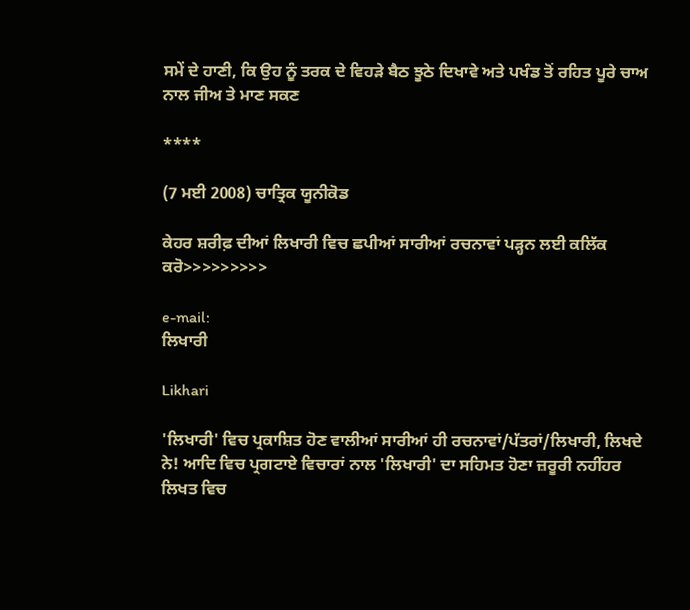ਸਮੇਂ ਦੇ ਹਾਣੀ, ਕਿ ਉਹ ਨੂੰ ਤਰਕ ਦੇ ਵਿਹੜੇ ਬੈਠ ਝੂਠੇ ਦਿਖਾਵੇ ਅਤੇ ਪਖੰਡ ਤੋਂ ਰਹਿਤ ਪੂਰੇ ਚਾਅ ਨਾਲ ਜੀਅ ਤੇ ਮਾਣ ਸਕਣ

****

(7 ਮਈ 2008) ਚਾਤ੍ਰਿਕ ਯੂਨੀਕੋਡ

ਕੇਹਰ ਸ਼ਰੀਫ਼ ਦੀਆਂ ਲਿਖਾਰੀ ਵਿਚ ਛਪੀਆਂ ਸਾਰੀਆਂ ਰਚਨਾਵਾਂ ਪੜ੍ਹਨ ਲਈ ਕਲਿੱਕ ਕਰੋ>>>>>>>>>

e-mail:
ਲਿਖਾਰੀ

Likhari

'ਲਿਖਾਰੀ' ਵਿਚ ਪ੍ਰਕਾਸ਼ਿਤ ਹੋਣ ਵਾਲੀਆਂ ਸਾਰੀਆਂ ਹੀ ਰਚਨਾਵਾਂ/ਪੱਤਰਾਂ/ਲਿਖਾਰੀ, ਲਿਖਦੇ ਨੇ! ਆਦਿ ਵਿਚ ਪ੍ਰਗਟਾਏ ਵਿਚਾਰਾਂ ਨਾਲ 'ਲਿਖਾਰੀ' ਦਾ ਸਹਿਮਤ ਹੋਣਾ ਜ਼ਰੂਰੀ ਨਹੀਂਹਰ ਲਿਖਤ ਵਿਚ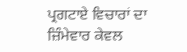ਪ੍ਰਗਟਾਏ ਵਿਚਾਰਾਂ ਦਾ ਜ਼ਿੰਮੇਵਾਰ ਕੇਵਲ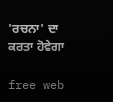'ਰਚਨਾ' ਦਾ ਕਰਤਾ ਹੋਵੇਗਾ

free web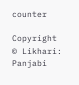counter

Copyright © Likhari: Panjabi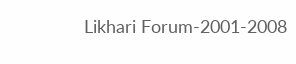Likhari Forum-2001-2008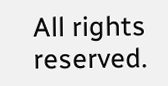All rights reserved.